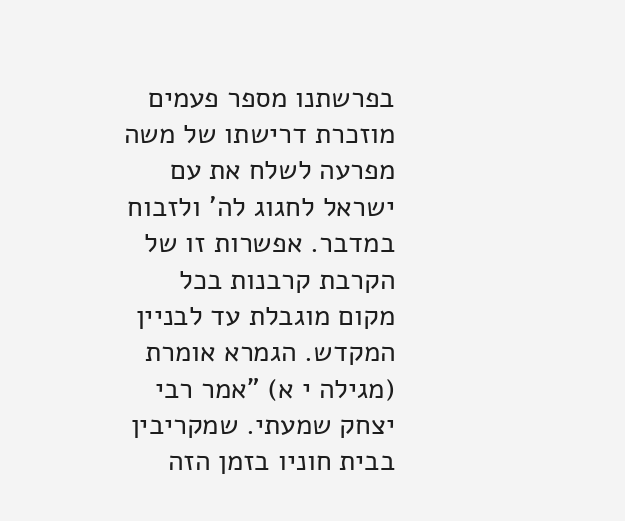בפרשתנו מספר פעמים מוזכרת דרישתו של משה מפרעה לשלח את עם ישראל לחגוג לה' ולזבוח במדבר. אפשרות זו של הקרבת קרבנות בכל מקום מוגבלת עד לבניין המקדש. הגמרא אומרת (מגילה י א) ”אמר רבי יצחק שמעתי. שמקריבין בבית חוניו בזמן הזה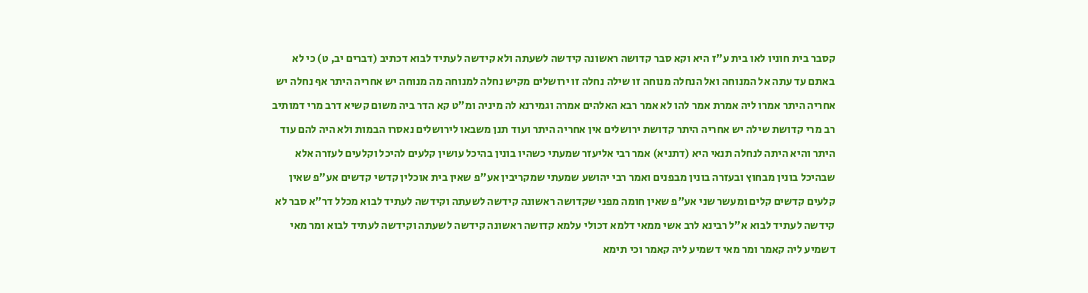קסבר בית חוניו לאו בית ע"ז היא וקא סבר קדושה ראשונה קידשה לשעתה ולא קידשה לעתיד לבוא דכתיב (דברים יב, ט) כי לא באתם עד עתה אל המנוחה ואל הנחלה מנוחה זו שילה נחלה זו ירושלים מקיש נחלה למנוחה מה מנוחה יש אחריה היתר אף נחלה יש אחריה היתר אמרו ליה אמרת אמר להו לא אמר רבא האלהים אמרה וגמירנא לה מיניה ומ"ט קא הדר ביה משום קשיא דרב מרי דמותיב רב מרי קדושת שילה יש אחריה היתר קדושת ירושלים אין אחריה היתר ועוד תנן משבאו לירושלים נאסרו הבמות ולא היה להם עוד היתר והיא היתה לנחלה תנאי היא (דתניא) אמר רבי אליעזר שמעתי כשהיו בונין בהיכל עושין קלעים להיכל וקלעים לעזרה אלא שבהיכל בונין מבחוץ ובעזרה בונין מבפנים ואמר רבי יהושע שמעתי שמקריבין אע"פ שאין בית אוכלין קדשי קדשים אע"פ שאין קלעים קדשים קלים ומעשר שני אע"פ שאין חומה מפני שקדושה ראשונה קידשה לשעתה וקידשה לעתיד לבוא מכלל דר"א סבר לא קידשה לעתיד לבוא א"ל רבינא לרב אשי ממאי דלמא דכולי עלמא קדושה ראשונה קידשה לשעתה וקידשה לעתיד לבוא ומר מאי דשמיע ליה קאמר ומר מאי דשמיע ליה קאמר וכי תימא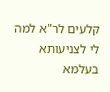קלעים לר"א למה לי לצניעותא בעלמא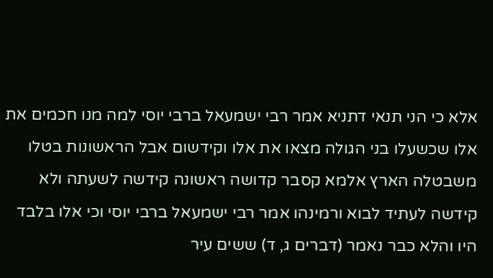אלא כי הני תנאי דתניא אמר רבי ישמעאל ברבי יוסי למה מנו חכמים את אלו שכשעלו בני הגולה מצאו את אלו וקידשום אבל הראשונות בטלו משבטלה הארץ אלמא קסבר קדושה ראשונה קידשה לשעתה ולא קידשה לעתיד לבוא ורמינהו אמר רבי ישמעאל ברבי יוסי וכי אלו בלבד היו והלא כבר נאמר (דברים ג, ד) ששים עיר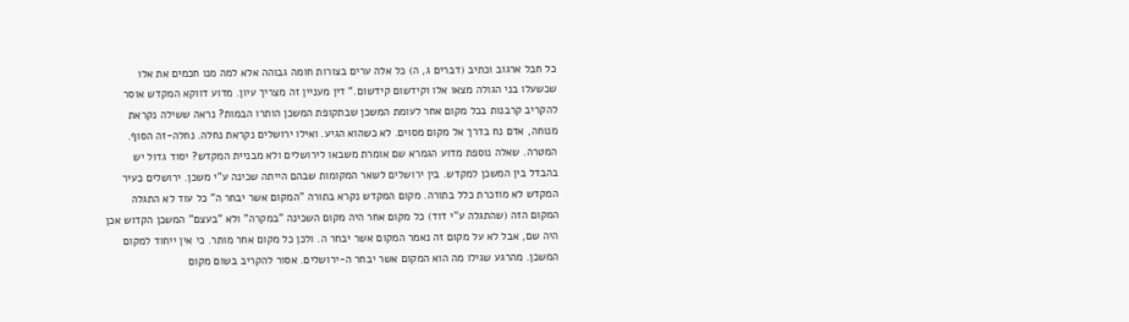כל חבל ארגוב וכתיב (דברים ג, ה) כל אלה ערים בצורות חומה גבוהה אלא למה מנו חכמים את אלו שכשעלו בני הגולה מצאו אלו וקידשום קידשום.“ דין מעניין זה מצריך עיון. מדוע דווקא המקדש אוסר להקריב קרבנות בכל מקום אחר לעומת המשכן שבתקופת המשכן הותרו הבמות? נראה ששילה נקראת מנוחה, אדם נח בדרך אל מקום מסוים. לא כשהוא הגיע. ואילו ירושלים נקראת נחלה. נחלה-זה הסוף. המטרה. שאלה נוספת מדוע הגמרא שם אומרת משבאו לירושלים ולא מבניית המקדש? יסוד גדול יש בהבדל בין המשכן למקדש. בין ירושלים לשאר המקומות שבהם הייתה שכינה ע"י משכן. ירושלים כעיר המקדש לא מוזכרת כלל בתורה. מקום המקדש נקרא בתורה "המקום אשר יבחר ה" כל עוד לא התגלה המקום הזה (שהתגלה ע"י דוד) כל מקום אחר היה מקום השכינה "במקרה" ולא "בעצם" המשכן הקדוש אכן היה שם, אבל לא על מקום זה נאמר המקום אשר יבחר ה. ולכן כל מקום אחר מותר. כי אין ייחוד למקום המשכן. מהרגע שגילו מה הוא המקום אשר יבחר ה-ירושלים. אסור להקריב בשום מקום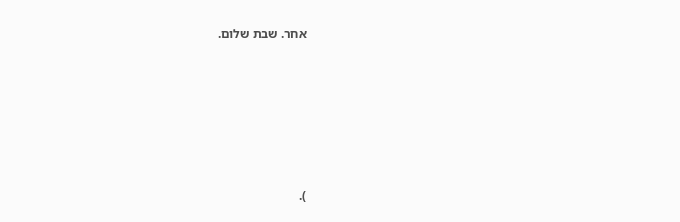אחר. שבת שלום.








).